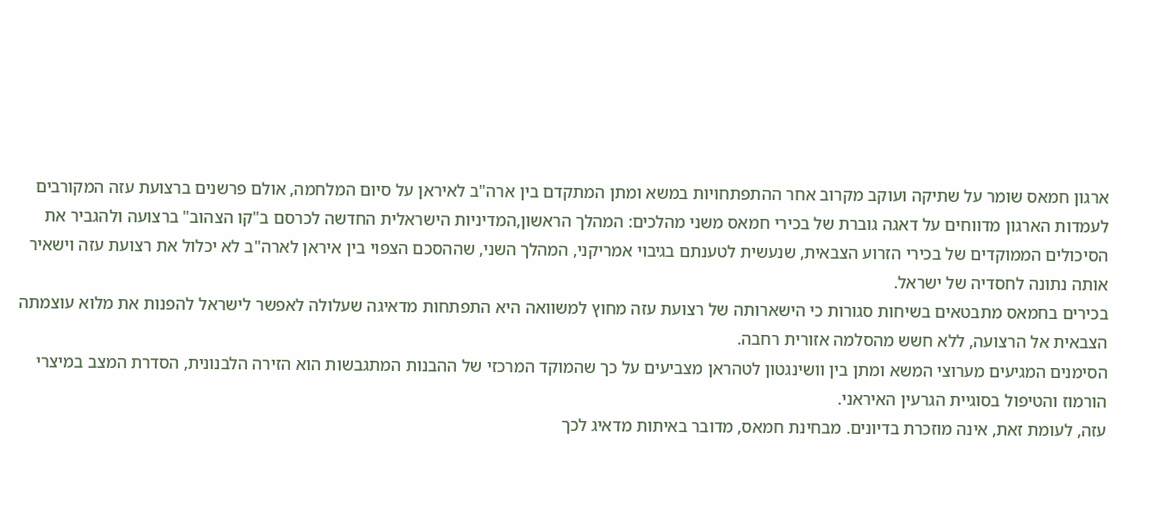ארגון חמאס שומר על שתיקה ועוקב מקרוב אחר ההתפתחויות במשא ומתן המתקדם בין ארה"ב לאיראן על סיום המלחמה, אולם פרשנים ברצועת עזה המקורבים לעמדות הארגון מדווחים על דאגה גוברת של בכירי חמאס משני מהלכים: המהלך הראשון,המדיניות הישראלית החדשה לכרסם ב"קו הצהוב" ברצועה ולהגביר את הסיכולים הממוקדים של בכירי הזרוע הצבאית, שנעשית לטענתם בגיבוי אמריקני, המהלך השני, שההסכם הצפוי בין איראן לארה"ב לא יכלול את רצועת עזה וישאיר אותה נתונה לחסדיה של ישראל.
בכירים בחמאס מתבטאים בשיחות סגורות כי הישארותה של רצועת עזה מחוץ למשוואה היא התפתחות מדאיגה שעלולה לאפשר לישראל להפנות את מלוא עוצמתה הצבאית אל הרצועה, ללא חשש מהסלמה אזורית רחבה.
הסימנים המגיעים מערוצי המשא ומתן בין וושינגטון לטהראן מצביעים על כך שהמוקד המרכזי של ההבנות המתגבשות הוא הזירה הלבנונית, הסדרת המצב במיצרי הורמוז והטיפול בסוגיית הגרעין האיראני.
עזה, לעומת זאת, אינה מוזכרת בדיונים. מבחינת חמאס, מדובר באיתות מדאיג לכך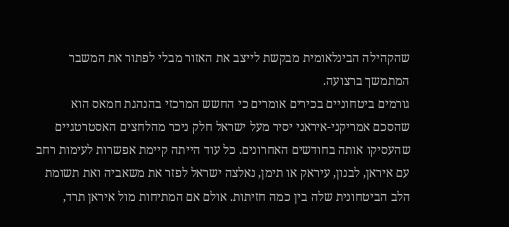שהקהילה הבינלאומית מבקשת לייצב את האזור מבלי לפתור את המשבר המתמשך ברצועה.
גורמים ביטחוניים בכירים אומרים כי החשש המרכזי בהנהגת חמאס הוא שהסכם אמריקני-איראני יסיר מעל ישראל חלק ניכר מהלחצים האסטרטגיים שהעסיקו אותה בחודשים האחרונים. כל עוד הייתה קיימת אפשרות לעימות רחב עם איראן, לבנון, עיראק או תימן, נאלצה ישראל לפזר את משאביה ואת תשומת הלב הביטחונית שלה בין כמה חזיתות. אולם אם המתיחות מול איראן תרד,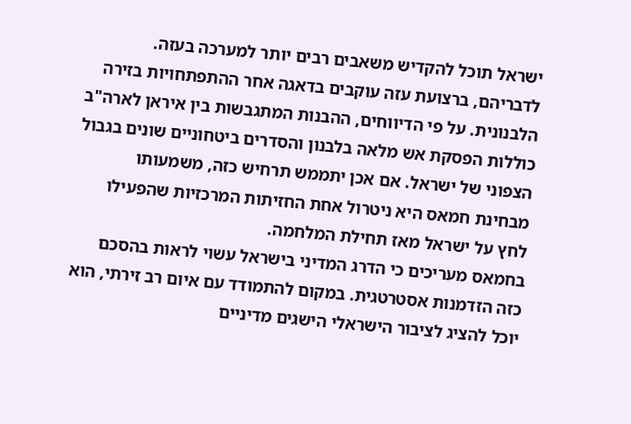ישראל תוכל להקדיש משאבים רבים יותר למערכה בעזה.
לדבריהם, ברצועת עזה עוקבים בדאגה אחר ההתפתחויות בזירה הלבנונית. על פי הדיווחים, ההבנות המתגבשות בין איראן לארה"ב כוללות הפסקת אש מלאה בלבנון והסדרים ביטחוניים שונים בגבול הצפוני של ישראל. אם אכן יתממש תרחיש כזה, משמעותו מבחינת חמאס היא ניטרול אחת החזיתות המרכזיות שהפעילו לחץ על ישראל מאז תחילת המלחמה.
בחמאס מעריכים כי הדרג המדיני בישראל עשוי לראות בהסכם כזה הזדמנות אסטרטגית. במקום להתמודד עם איום רב זירתי, הוא יוכל להציג לציבור הישראלי הישגים מדיניים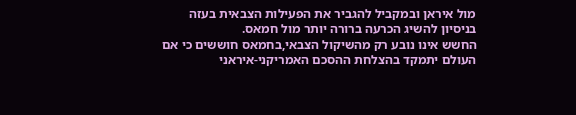מול איראן ובמקביל להגביר את הפעילות הצבאית בעזה בניסיון להשיג הכרעה ברורה יותר מול חמאס.
החשש אינו נובע רק מהשיקול הצבאי,בחמאס חוששים כי אם העולם יתמקד בהצלחת ההסכם האמריקני-איראני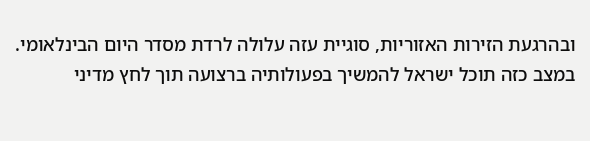ובהרגעת הזירות האזוריות, סוגיית עזה עלולה לרדת מסדר היום הבינלאומי. במצב כזה תוכל ישראל להמשיך בפעולותיה ברצועה תוך לחץ מדיני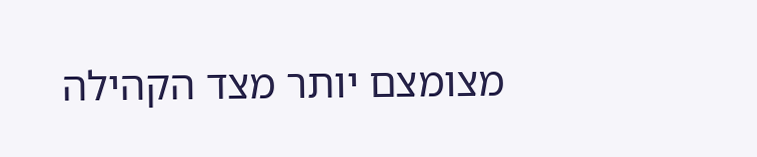מצומצם יותר מצד הקהילה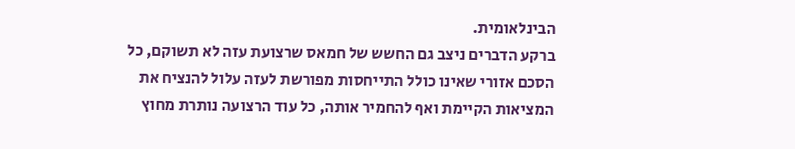הבינלאומית.
ברקע הדברים ניצב גם החשש של חמאס שרצועת עזה לא תשוקם, כל הסכם אזורי שאינו כולל התייחסות מפורשת לעזה עלול להנציח את המציאות הקיימת ואף להחמיר אותה, כל עוד הרצועה נותרת מחוץ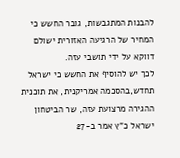להבנות המתגבשות, גובר החשש כי המחיר של הרגיעה האזורית ישולם דווקא על ידי תושבי עזה.
לכך יש להוסיף את החשש כי ישראל תחדש,בהסכמה אמריקנית, את תוכנית ההגירה מרצועת עזה, שר הביטחון ישראל כ"ץ אמר ב-27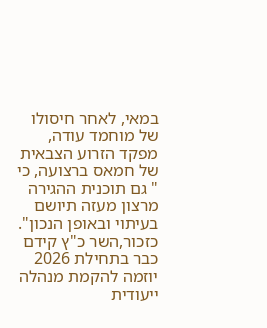במאי, לאחר חיסולו של מוחמד עודה, מפקד הזרוע הצבאית של חמאס ברצועה, כי " גם תוכנית ההגירה מרצון מעזה תיושם בעיתוי ובאופן הנכון".
כזכור,השר כ"ץ קידם כבר בתחילת 2026 יוזמה להקמת מנהלה ייעודית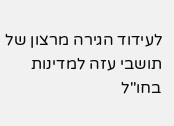לעידוד הגירה מרצון של תושבי עזה למדינות בחו"ל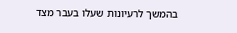בהמשך לרעיונות שעלו בעבר מצד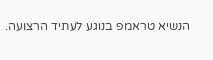הנשיא טראמפ בנוגע לעתיד הרצועה.